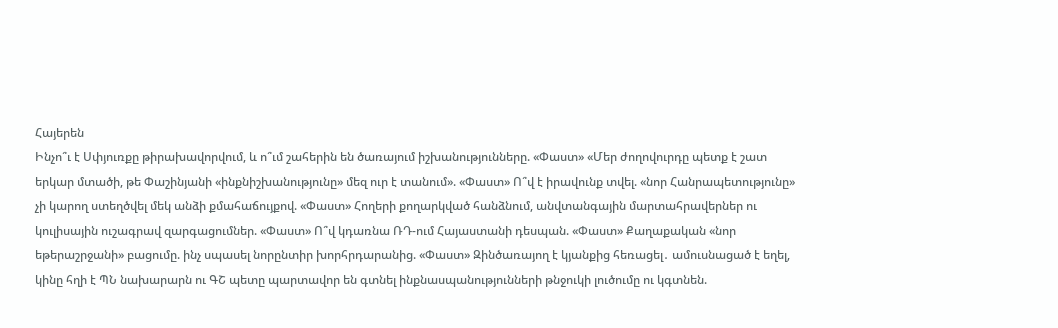Հայերեն
Ինչո՞ւ է Սփյուռքը թիրախավորվում, և ո՞ւմ շահերին են ծառայում իշխանությունները. «Փաստ» «Մեր ժողովուրդը պետք է շատ երկար մտածի, թե Փաշինյանի «ինքնիշխանությունը» մեզ ուր է տանում». «Փաստ» Ո՞վ է իրավունք տվել. «նոր Հանրապետությունը» չի կարող ստեղծվել մեկ անձի քմահաճույքով. «Փաստ» Հողերի քողարկված հանձնում, անվտանգային մարտահրավերներ ու կուլիսային ուշագրավ զարգացումներ. «Փաստ» Ո՞վ կդառնա ՌԴ-ում Հայաստանի դեսպան. «Փաստ» Քաղաքական «նոր եթերաշրջանի» բացումը. ինչ սպասել նորընտիր խորհրդարանից. «Փաստ» Զինծառայող է կյանքից հեռացել․ ամուսնացած է եղել, կինը հղի է ՊՆ նախարարն ու ԳՇ պետը պարտավոր են գտնել ինքնասպանությունների թնջուկի լուծումը ու կգտնեն.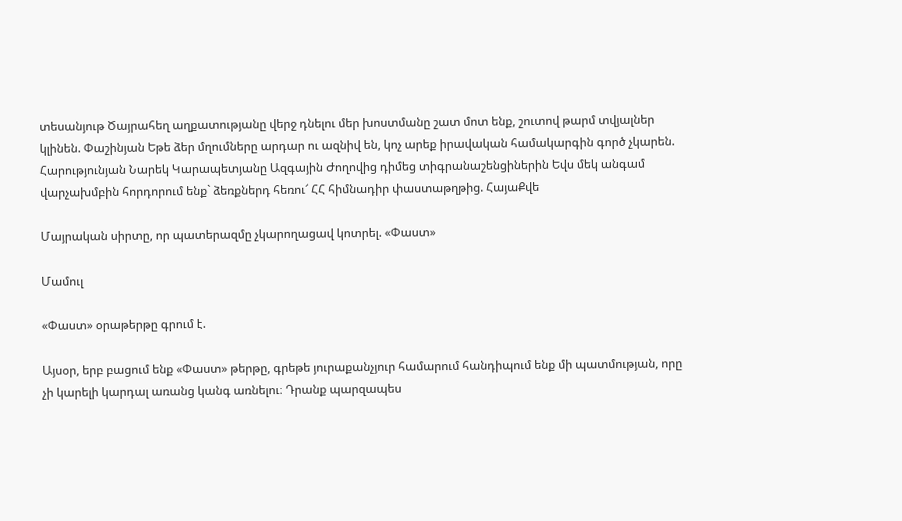տեսանյութ Ծայրահեղ աղքատությանը վերջ դնելու մեր խոստմանը շատ մոտ ենք, շուտով թարմ տվյալներ կլինեն. Փաշինյան Եթե ձեր մղումները արդար ու ազնիվ են, կոչ արեք իրավական համակարգին գործ չկարեն. Հարությունյան Նարեկ Կարապետյանը Ազգային Ժողովից դիմեց տիգրանաշենցիներին Եվս մեկ անգամ վարչախմբին հորդորում ենք` ձեռքներդ հեռու՜ ՀՀ հիմնադիր փաստաթղթից. ՀայաՔվե

Մայրական սիրտը, որ պատերազմը չկարողացավ կոտրել. «Փաստ»

Մամուլ

«Փաստ» օրաթերթը գրում է.

Այսօր, երբ բացում ենք «Փաստ» թերթը, գրեթե յուրաքանչյուր համարում հանդիպում ենք մի պատմության, որը չի կարելի կարդալ առանց կանգ առնելու։ Դրանք պարզապես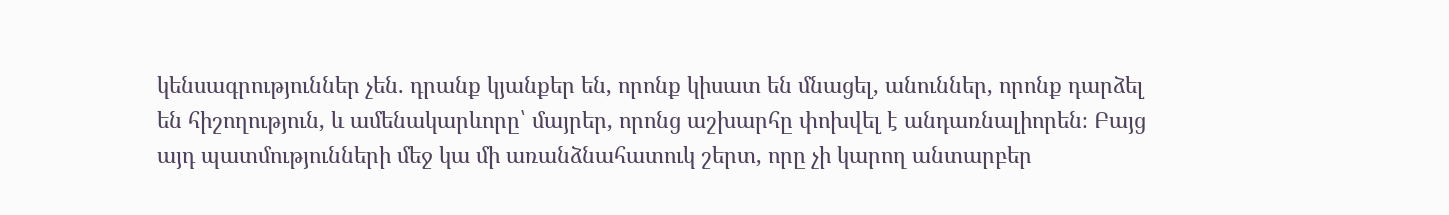կենսագրություններ չեն. դրանք կյանքեր են, որոնք կիսատ են մնացել, անուններ, որոնք դարձել են հիշողություն, և ամենակարևորը՝ մայրեր, որոնց աշխարհը փոխվել է անդառնալիորեն։ Բայց այդ պատմությունների մեջ կա մի առանձնահատուկ շերտ, որը չի կարող անտարբեր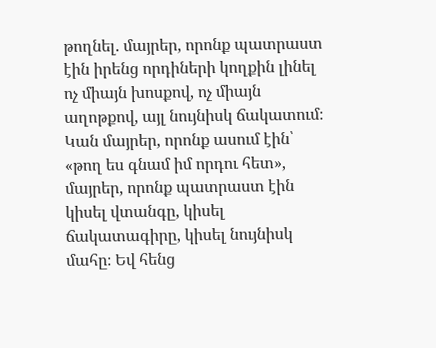թողնել. մայրեր, որոնք պատրաստ էին իրենց որդիների կողքին լինել ոչ միայն խոսքով, ոչ միայն աղոթքով, այլ նույնիսկ ճակատում։ Կան մայրեր, որոնք ասում էին՝ «թող ես գնամ իմ որդու հետ», մայրեր, որոնք պատրաստ էին կիսել վտանգը, կիսել ճակատագիրը, կիսել նույնիսկ մահը։ Եվ հենց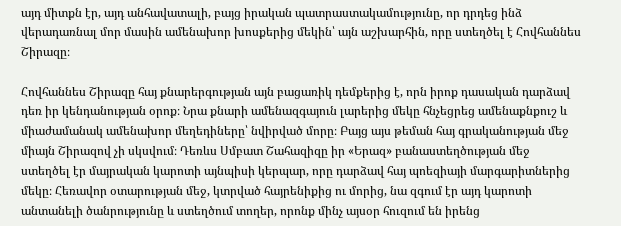այդ միտքն էր, այդ անհավատալի, բայց իրական պատրաստակամությունը, որ դրդեց ինձ վերադառնալ մոր մասին ամենախոր խոսքերից մեկին՝ այն աշխարհին, որը ստեղծել է Հովհաննես Շիրազը։

Հովհաննես Շիրազը հայ քնարերգության այն բացառիկ դեմքերից է, որն իրոք դասական դարձավ դեռ իր կենդանության օրոք։ Նրա քնարի ամենազգայուն լարերից մեկը հնչեցրեց ամենաքնքուշ և միաժամանակ ամենախոր մեղեդիները՝ նվիրված մորը։ Բայց այս թեման հայ գրականության մեջ միայն Շիրազով չի սկսվում։ Դեռևս Սմբատ Շահազիզը իր «Երազ» բանաստեղծության մեջ ստեղծել էր մայրական կարոտի այնպիսի կերպար, որը դարձավ հայ պոեզիայի մարգարիտներից մեկը։ Հեռավոր օտարության մեջ, կտրված հայրենիքից ու մորից, նա զգում էր այդ կարոտի անտանելի ծանրությունը և ստեղծում տողեր, որոնք մինչ այսօր հուզում են իրենց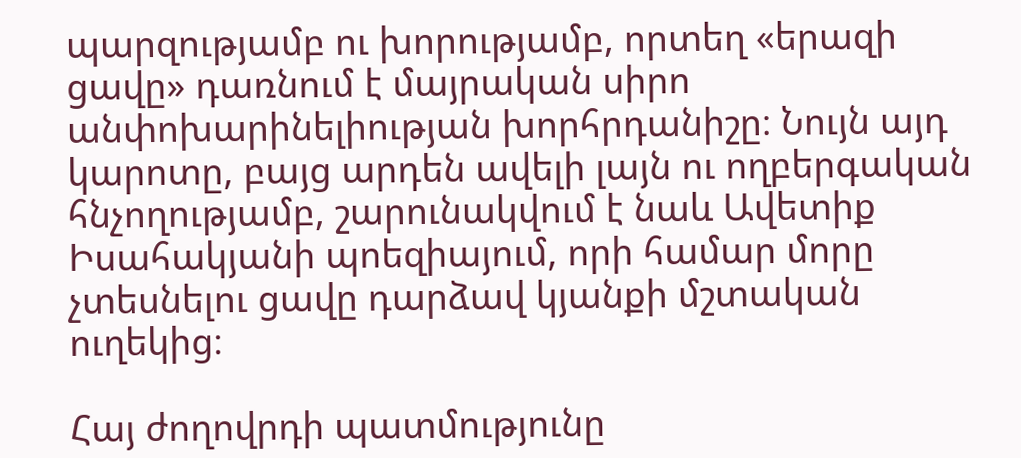պարզությամբ ու խորությամբ, որտեղ «երազի ցավը» դառնում է մայրական սիրո անփոխարինելիության խորհրդանիշը։ Նույն այդ կարոտը, բայց արդեն ավելի լայն ու ողբերգական հնչողությամբ, շարունակվում է նաև Ավետիք Իսահակյանի պոեզիայում, որի համար մորը չտեսնելու ցավը դարձավ կյանքի մշտական ուղեկից։

Հայ ժողովրդի պատմությունը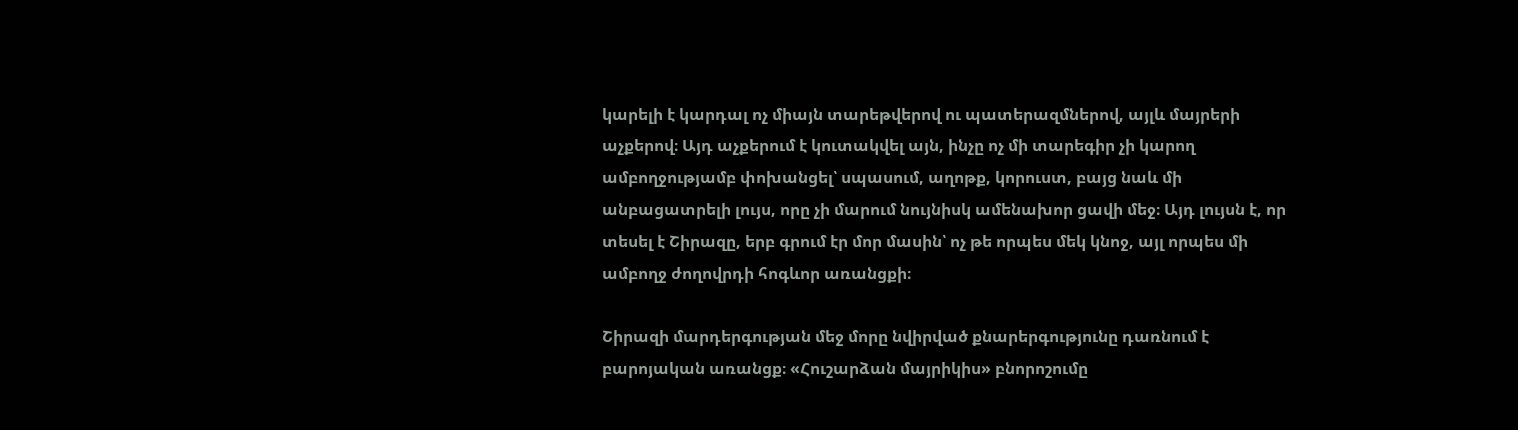կարելի է կարդալ ոչ միայն տարեթվերով ու պատերազմներով, այլև մայրերի աչքերով։ Այդ աչքերում է կուտակվել այն, ինչը ոչ մի տարեգիր չի կարող ամբողջությամբ փոխանցել՝ սպասում, աղոթք, կորուստ, բայց նաև մի անբացատրելի լույս, որը չի մարում նույնիսկ ամենախոր ցավի մեջ։ Այդ լույսն է, որ տեսել է Շիրազը, երբ գրում էր մոր մասին՝ ոչ թե որպես մեկ կնոջ, այլ որպես մի ամբողջ ժողովրդի հոգևոր առանցքի։

Շիրազի մարդերգության մեջ մորը նվիրված քնարերգությունը դառնում է բարոյական առանցք։ «Հուշարձան մայրիկիս» բնորոշումը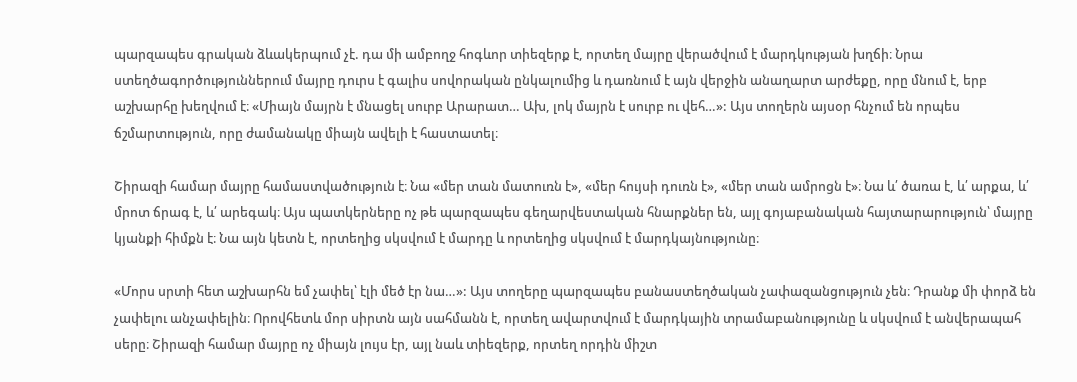պարզապես գրական ձևակերպում չէ. դա մի ամբողջ հոգևոր տիեզերք է, որտեղ մայրը վերածվում է մարդկության խղճի։ Նրա ստեղծագործություններում մայրը դուրս է գալիս սովորական ընկալումից և դառնում է այն վերջին անաղարտ արժեքը, որը մնում է, երբ աշխարհը խեղվում է։ «Միայն մայրն է մնացել սուրբ Արարատ… Ախ, լոկ մայրն է սուրբ ու վեհ…»: Այս տողերն այսօր հնչում են որպես ճշմարտություն, որը ժամանակը միայն ավելի է հաստատել։

Շիրազի համար մայրը համաստվածություն է։ Նա «մեր տան մատուռն է», «մեր հույսի դուռն է», «մեր տան ամրոցն է»։ Նա և՛ ծառա է, և՛ արքա, և՛ մրոտ ճրագ է, և՛ արեգակ։ Այս պատկերները ոչ թե պարզապես գեղարվեստական հնարքներ են, այլ գոյաբանական հայտարարություն՝ մայրը կյանքի հիմքն է։ Նա այն կետն է, որտեղից սկսվում է մարդը և որտեղից սկսվում է մարդկայնությունը։

«Մորս սրտի հետ աշխարհն եմ չափել՝ էլի մեծ էր նա…»: Այս տողերը պարզապես բանաստեղծական չափազանցություն չեն։ Դրանք մի փորձ են չափելու անչափելին։ Որովհետև մոր սիրտն այն սահմանն է, որտեղ ավարտվում է մարդկային տրամաբանությունը և սկսվում է անվերապահ սերը։ Շիրազի համար մայրը ոչ միայն լույս էր, այլ նաև տիեզերք, որտեղ որդին միշտ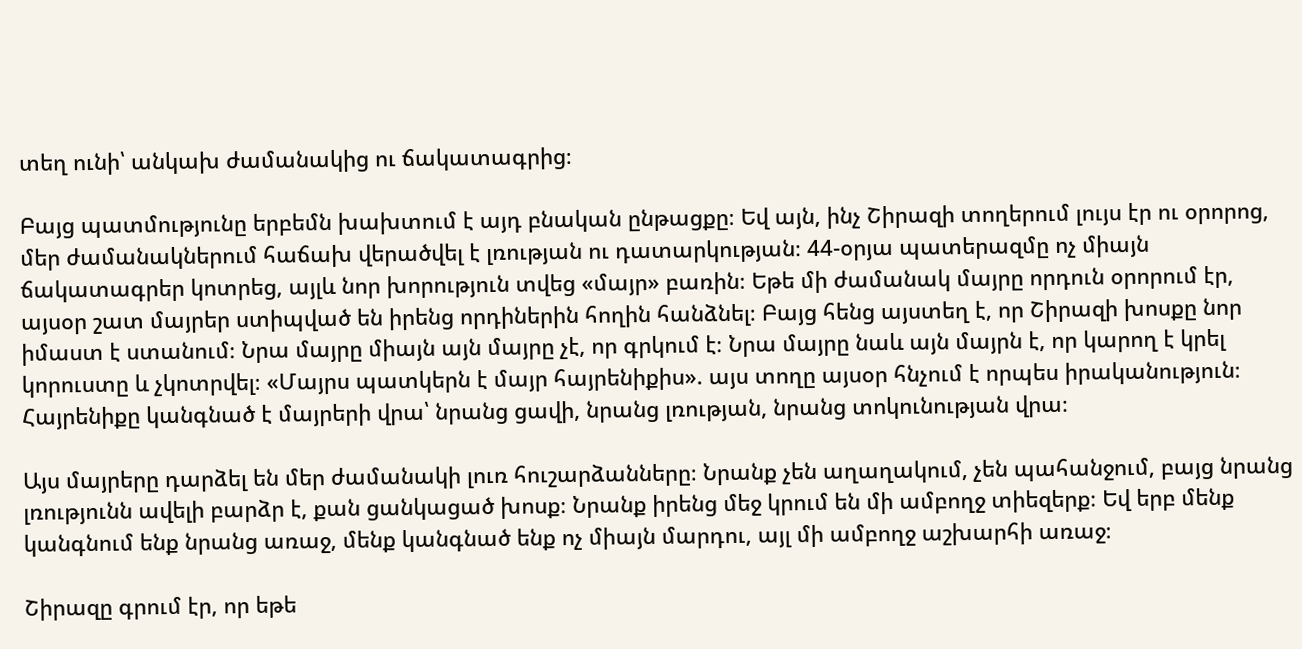տեղ ունի՝ անկախ ժամանակից ու ճակատագրից։

Բայց պատմությունը երբեմն խախտում է այդ բնական ընթացքը։ Եվ այն, ինչ Շիրազի տողերում լույս էր ու օրորոց, մեր ժամանակներում հաճախ վերածվել է լռության ու դատարկության։ 44-օրյա պատերազմը ոչ միայն ճակատագրեր կոտրեց, այլև նոր խորություն տվեց «մայր» բառին։ Եթե մի ժամանակ մայրը որդուն օրորում էր, այսօր շատ մայրեր ստիպված են իրենց որդիներին հողին հանձնել։ Բայց հենց այստեղ է, որ Շիրազի խոսքը նոր իմաստ է ստանում։ Նրա մայրը միայն այն մայրը չէ, որ գրկում է։ Նրա մայրը նաև այն մայրն է, որ կարող է կրել կորուստը և չկոտրվել։ «Մայրս պատկերն է մայր հայրենիքիս». այս տողը այսօր հնչում է որպես իրականություն։ Հայրենիքը կանգնած է մայրերի վրա՝ նրանց ցավի, նրանց լռության, նրանց տոկունության վրա։

Այս մայրերը դարձել են մեր ժամանակի լուռ հուշարձանները։ Նրանք չեն աղաղակում, չեն պահանջում, բայց նրանց լռությունն ավելի բարձր է, քան ցանկացած խոսք։ Նրանք իրենց մեջ կրում են մի ամբողջ տիեզերք։ Եվ երբ մենք կանգնում ենք նրանց առաջ, մենք կանգնած ենք ոչ միայն մարդու, այլ մի ամբողջ աշխարհի առաջ։

Շիրազը գրում էր, որ եթե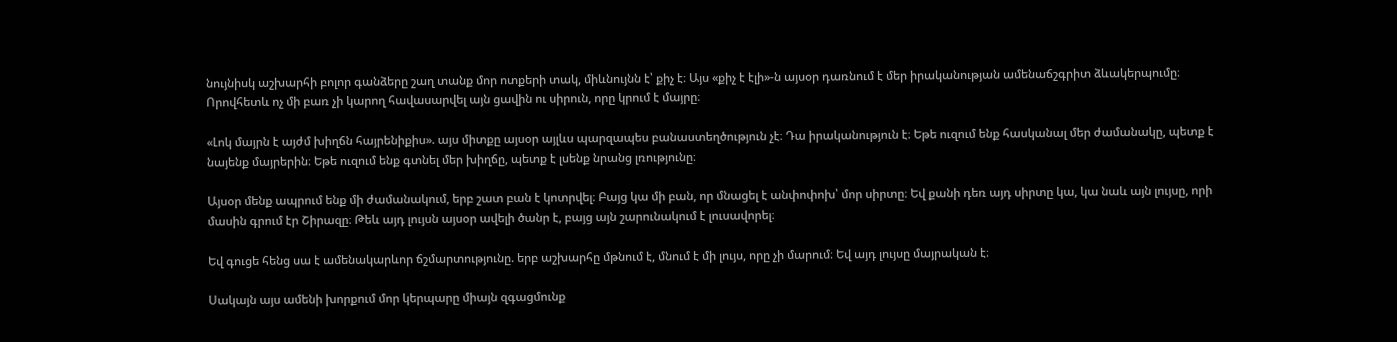նույնիսկ աշխարհի բոլոր գանձերը շաղ տանք մոր ոտքերի տակ, միևնույնն է՝ քիչ է։ Այս «քիչ է էլի»-ն այսօր դառնում է մեր իրականության ամենաճշգրիտ ձևակերպումը։ Որովհետև ոչ մի բառ չի կարող հավասարվել այն ցավին ու սիրուն, որը կրում է մայրը։

«Լոկ մայրն է այժմ խիղճն հայրենիքիս». այս միտքը այսօր այլևս պարզապես բանաստեղծություն չէ։ Դա իրականություն է։ Եթե ուզում ենք հասկանալ մեր ժամանակը, պետք է նայենք մայրերին։ Եթե ուզում ենք գտնել մեր խիղճը, պետք է լսենք նրանց լռությունը։

Այսօր մենք ապրում ենք մի ժամանակում, երբ շատ բան է կոտրվել։ Բայց կա մի բան, որ մնացել է անփոփոխ՝ մոր սիրտը։ Եվ քանի դեռ այդ սիրտը կա, կա նաև այն լույսը, որի մասին գրում էր Շիրազը։ Թեև այդ լույսն այսօր ավելի ծանր է, բայց այն շարունակում է լուսավորել։

Եվ գուցե հենց սա է ամենակարևոր ճշմարտությունը. երբ աշխարհը մթնում է, մնում է մի լույս, որը չի մարում։ Եվ այդ լույսը մայրական է։

Սակայն այս ամենի խորքում մոր կերպարը միայն զգացմունք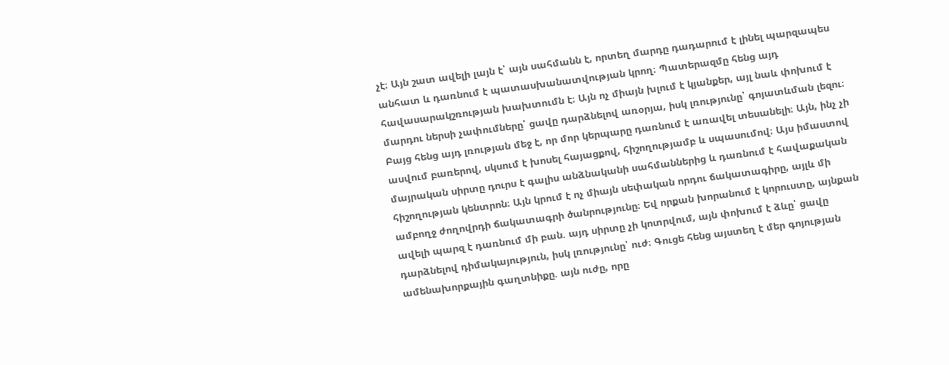չէ։ Այն շատ ավելի լայն է՝ այն սահմանն է, որտեղ մարդը դադարում է լինել պարզապես անհատ և դառնում է պատասխանատվության կրող։ Պատերազմը հենց այդ հավասարակշռության խախտումն է։ Այն ոչ միայն խլում է կյանքեր, այլ նաև փոխում է մարդու ներսի չափումները՝ ցավը դարձնելով առօրյա, իսկ լռությունը՝ գոյատևման լեզու։ Բայց հենց այդ լռության մեջ է, որ մոր կերպարը դառնում է առավել տեսանելի։ Այն, ինչ չի ասվում բառերով, սկսում է խոսել հայացքով, հիշողությամբ և սպասումով։ Այս իմաստով մայրական սիրտը դուրս է գալիս անձնականի սահմաններից և դառնում է հավաքական հիշողության կենտրոն։ Այն կրում է ոչ միայն սեփական որդու ճակատագիրը, այլև մի ամբողջ ժողովրդի ճակատագրի ծանրությունը։ Եվ որքան խորանում է կորուստը, այնքան ավելի պարզ է դառնում մի բան. այդ սիրտը չի կոտրվում, այն փոխում է ձևը՝ ցավը դարձնելով դիմակայություն, իսկ լռությունը՝ ուժ։ Գուցե հենց այստեղ է մեր գոյության ամենախորքային գաղտնիքը. այն ուժը, որը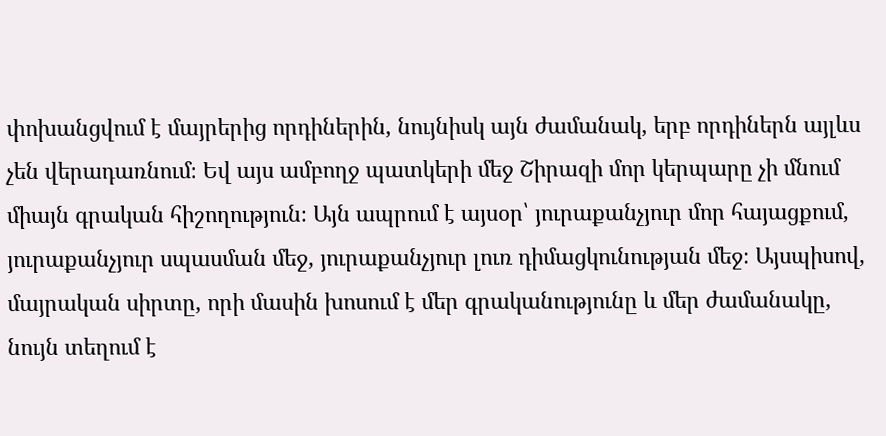փոխանցվում է մայրերից որդիներին, նույնիսկ այն ժամանակ, երբ որդիներն այլևս չեն վերադառնում։ Եվ այս ամբողջ պատկերի մեջ Շիրազի մոր կերպարը չի մնում միայն գրական հիշողություն։ Այն ապրում է այսօր՝ յուրաքանչյուր մոր հայացքում, յուրաքանչյուր սպասման մեջ, յուրաքանչյուր լուռ դիմացկունության մեջ։ Այսպիսով, մայրական սիրտը, որի մասին խոսում է մեր գրականությունը և մեր ժամանակը, նույն տեղում է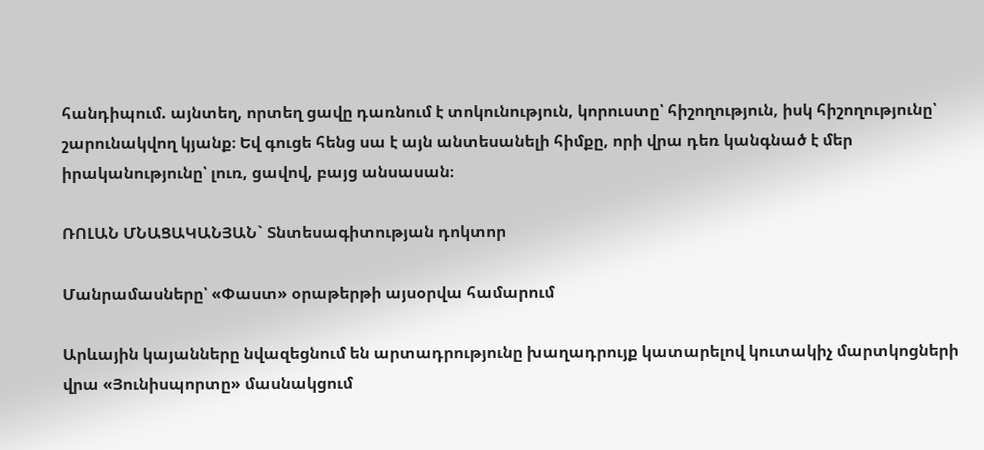հանդիպում. այնտեղ, որտեղ ցավը դառնում է տոկունություն, կորուստը՝ հիշողություն, իսկ հիշողությունը՝ շարունակվող կյանք։ Եվ գուցե հենց սա է այն անտեսանելի հիմքը, որի վրա դեռ կանգնած է մեր իրականությունը՝ լուռ, ցավով, բայց անսասան։

ՌՈԼԱՆ ՄՆԱՑԱԿԱՆՅԱՆ` Տնտեսագիտության դոկտոր

Մանրամասները՝ «Փաստ» օրաթերթի այսօրվա համարում

Արևային կայանները նվազեցնում են արտադրությունը խաղադրույք կատարելով կուտակիչ մարտկոցների վրա «Յունիսպորտը» մասնակցում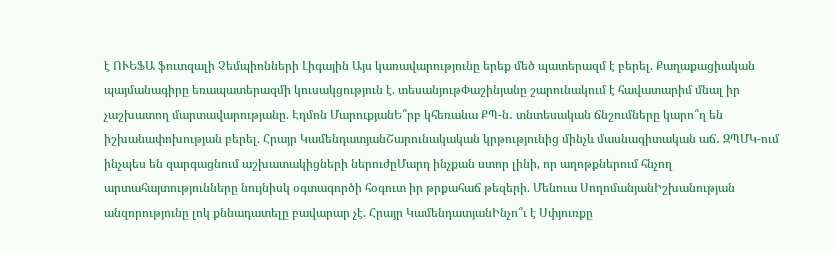է ՈՒԵՖԱ ֆուտզալի Չեմպիոնների Լիգային Այս կառավարությունը երեք մեծ պատերազմ է բերել. Քաղաքացիական պայմանագիրը եռապատերազմի կուսակցություն է. տեսանյութՓաշինյանը շարունակում է հավատարիմ մնալ իր չաշխատող մարտավարությանը. Էդմոն ՄարուքյանԵ՞րբ կհեռանա ՔՊ-ն․ տնտեսական ճնշումները կարո՞ղ են իշխանափոխության բերել. Հրայր ԿամենդատյանՇարունակական կրթությունից մինչև մասնագիտական աճ․ ԶՊՄԿ-ում ինչպես են զարգացնում աշխատակիցների ներուժըՄարդ ինչքան ստոր լինի, որ աղոթքներում հնչող արտահայտությունները նույնիսկ օգտագործի հօգուտ իր թրքահաճ թեզերի. Մենուա ՍողոմանյանԻշխանության անզորությունը լոկ քննադատելը բավարար չէ. Հրայր ԿամենդատյանԻնչո՞ւ է Սփյուռքը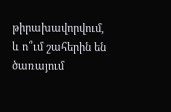թիրախավորվում, և ո՞ւմ շահերին են ծառայում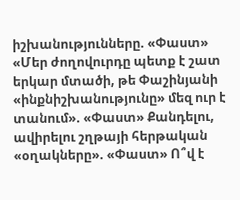իշխանությունները. «Փաստ» «Մեր ժողովուրդը պետք է շատ երկար մտածի, թե Փաշինյանի «ինքնիշխանությունը» մեզ ուր է տանում». «Փաստ» Քանդելու, ավիրելու շղթայի հերթական «օղակները». «Փաստ» Ո՞վ է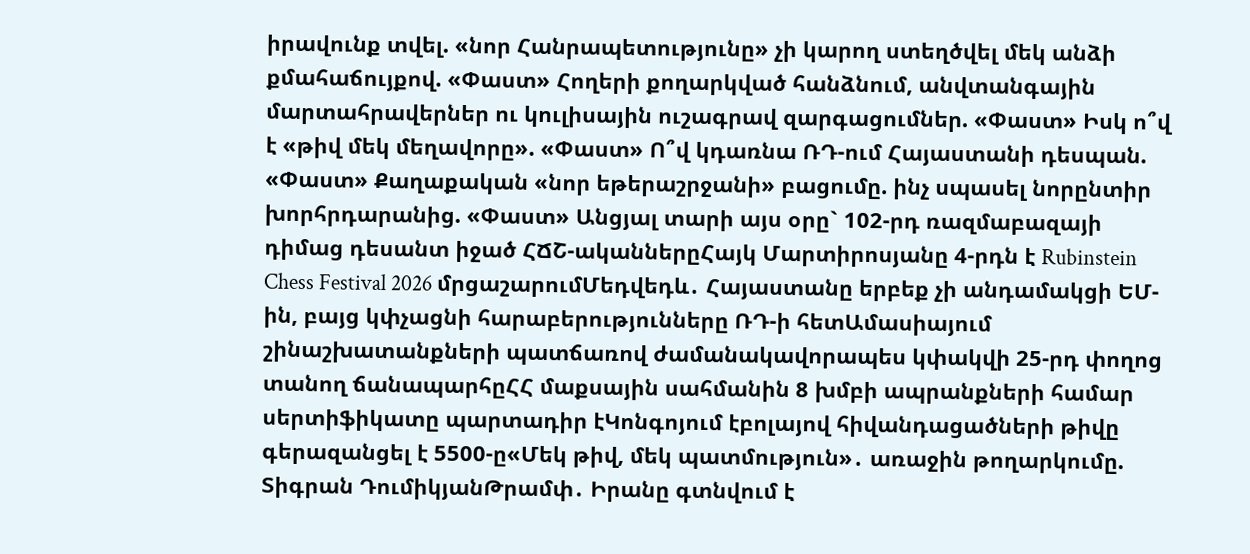իրավունք տվել. «նոր Հանրապետությունը» չի կարող ստեղծվել մեկ անձի քմահաճույքով. «Փաստ» Հողերի քողարկված հանձնում, անվտանգային մարտահրավերներ ու կուլիսային ուշագրավ զարգացումներ. «Փաստ» Իսկ ո՞վ է «թիվ մեկ մեղավորը». «Փաստ» Ո՞վ կդառնա ՌԴ-ում Հայաստանի դեսպան. «Փաստ» Քաղաքական «նոր եթերաշրջանի» բացումը. ինչ սպասել նորընտիր խորհրդարանից. «Փաստ» Անցյալ տարի այս օրը` 102-րդ ռազմաբազայի դիմաց դեսանտ իջած ՀՃՇ-ականներըՀայկ Մարտիրոսյանը 4-րդն է Rubinstein Chess Festival 2026 մրցաշարումՄեդվեդև․ Հայաստանը երբեք չի անդամակցի ԵՄ-ին, բայց կփչացնի հարաբերությունները ՌԴ-ի հետԱմասիայում շինաշխատանքների պատճառով ժամանակավորապես կփակվի 25-րդ փողոց տանող ճանապարհըՀՀ մաքսային սահմանին 8 խմբի ապրանքների համար սերտիֆիկատը պարտադիր էԿոնգոյում էբոլայով հիվանդացածների թիվը գերազանցել է 5500-ը«Մեկ թիվ, մեկ պատմություն»․ առաջին թողարկումը. Տիգրան ԴումիկյանԹրամփ․ Իրանը գտնվում է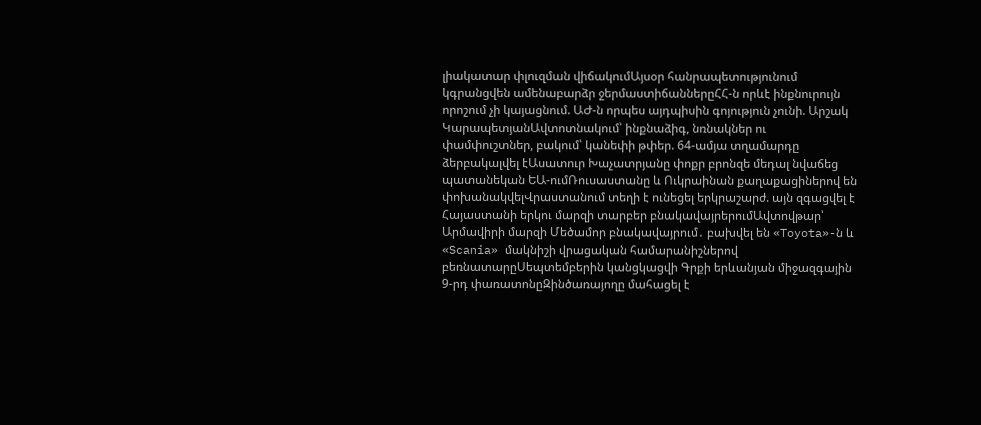լիակատար փլուզման վիճակումԱյսօր հանրապետությունում կգրանցվեն ամենաբարձր ջերմաստիճաններըՀՀ-ն որևէ ինքնուրույն որոշում չի կայացնում. ԱԺ-ն որպես այդպիսին գոյություն չունի. Արշակ ԿարապետյանԱվտոտնակում՝ ինքնաձիգ, նռնակներ ու փամփուշտներ, բակում՝ կանեփի թփեր. 64-ամյա տղամարդը ձերբակալվել էԱսատուր Խաչատրյանը փոքր բրոնզե մեդալ նվաճեց պատանեկան ԵԱ-ումՌուսաստանը և Ուկրաինան քաղաքացիներով են փոխանակվելՎրաստանում տեղի է ունեցել երկրաշարժ. այն զգացվել է Հայաստանի երկու մարզի տարբեր բնակավայրերումԱվտովթար՝ Արմավիրի մարզի Մեծամոր բնակավայրում․ բախվել են «Toyota»-ն և «Scania» մակնիշի վրացական համարանիշներով բեռնատարըՍեպտեմբերին կանցկացվի Գրքի երևանյան միջազգային 9-րդ փառատոնըԶինծառայողը մահացել է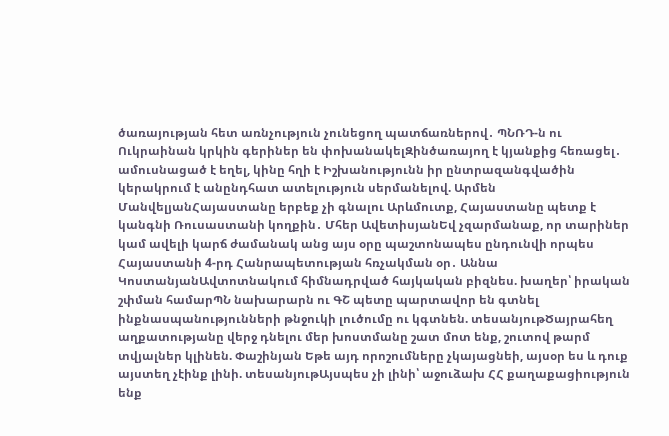ծառայության հետ առնչություն չունեցող պատճառներով․ ՊՆՌԴ-ն ու Ուկրաինան կրկին գերիներ են փոխանակելԶինծառայող է կյանքից հեռացել․ ամուսնացած է եղել, կինը հղի է Իշխանությունն իր ընտրազանգվածին կերակրում է անընդհատ ատելություն սերմանելով. Արմեն ՄանվելյանՀայաստանը երբեք չի գնալու Արևմուտք, Հայաստանը պետք է կանգնի Ռուսաստանի կողքին․ Մհեր ԱվետիսյանԵվ չզարմանաք, որ տարիներ կամ ավելի կարճ ժամանակ անց այս օրը պաշտոնապես ընդունվի որպես Հայաստանի 4-րդ Հանրապետության հռչակման օր․ Աննա ԿոստանյանԱվտոտնակում հիմնադրված հայկական բիզնես. խաղեր՝ իրական շփման համարՊՆ նախարարն ու ԳՇ պետը պարտավոր են գտնել ինքնասպանությունների թնջուկի լուծումը ու կգտնեն. տեսանյութԾայրահեղ աղքատությանը վերջ դնելու մեր խոստմանը շատ մոտ ենք, շուտով թարմ տվյալներ կլինեն. Փաշինյան Եթե այդ որոշումները չկայացնեի, այսօր ես և դուք այստեղ չէինք լինի. տեսանյութԱյսպես չի լինի՝ աջուձախ ՀՀ քաղաքացիություն ենք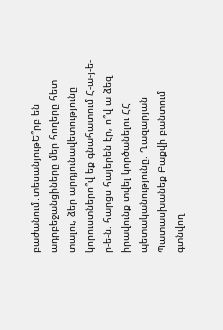բաժանում․տեսանյութԵ՞րբ են ադրբեջանցիները մեր հողերը հետ տալու, ձեր արդյունավետությունը կորուստներո՞վ եք գնահատում Հ-ա-յ-ե-ր-ե-ն. հարցս հայերեն էր, ո՞վ ա ձեզ իրավունք տվել կործանելու ՀՀ պետականությունը. Ղազարյան Պատասխանեք Բաքվի բանտում գտնվող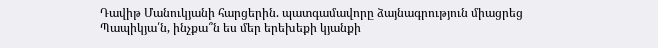Դավիթ Մանուկյանի հարցերին. պատգամավորը ձայնագրություն միացրեց Պապիկյա՛ն, ինչքա՞ն ես մեր երեխեքի կյանքի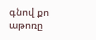գնով քո աթոռը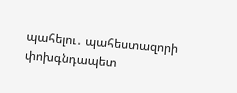պահելու․ պահեստազորի փոխգնդապետ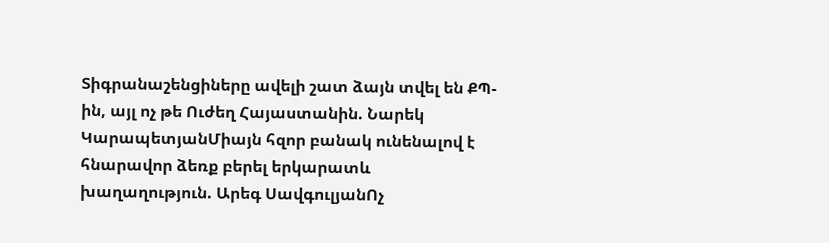Տիգրանաշենցիները ավելի շատ ձայն տվել են ՔՊ-ին, այլ ոչ թե Ուժեղ Հայաստանին. Նարեկ ԿարապետյանՄիայն հզոր բանակ ունենալով է հնարավոր ձեռք բերել երկարատև խաղաղություն. Արեգ ՍավգուլյանՈչ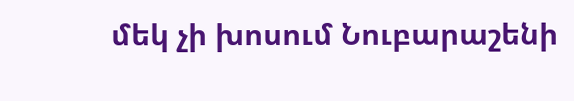մեկ չի խոսում Նուբարաշենի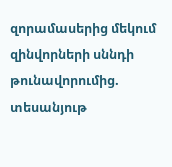զորամասերից մեկում զինվորների սննդի թունավորումից. տեսանյութ